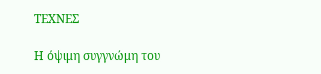ΤΕΧΝΕΣ

Η όψιμη συγγνώμη του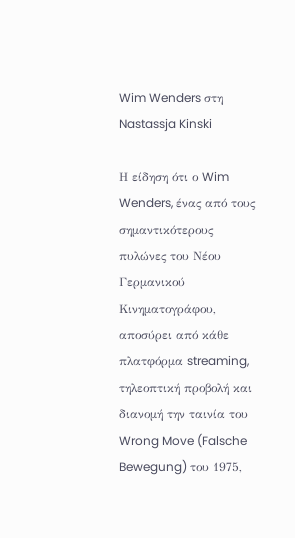Wim Wenders στη Nastassja Kinski

Η είδηση ότι ο Wim Wenders, ένας από τους σημαντικότερους πυλώνες του Νέου Γερμανικού Κινηματογράφου, αποσύρει από κάθε πλατφόρμα streaming, τηλεοπτική προβολή και διανομή την ταινία του Wrong Move (Falsche Bewegung) του 1975,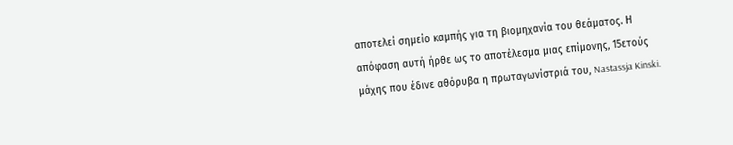αποτελεί σημείο καμπής για τη βιομηχανία του θεάματος. Η απόφαση αυτή ήρθε ως το αποτέλεσμα μιας επίμονης, 15ετούς μάχης που έδινε αθόρυβα η πρωταγωνίστριά του, Nastassja Kinski.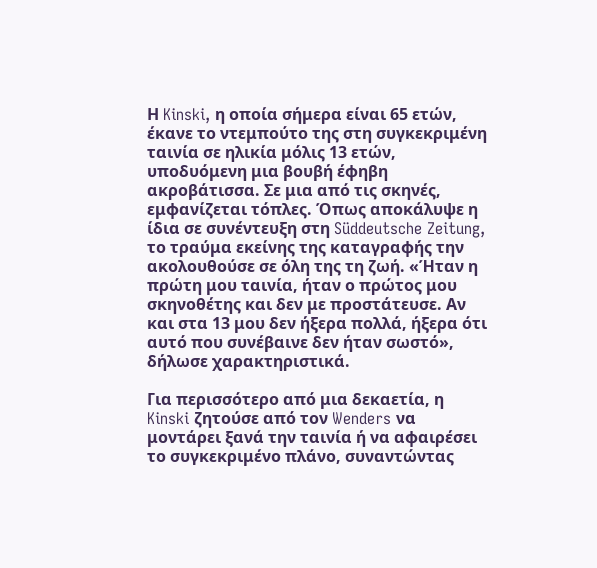Η Kinski, η οποία σήμερα είναι 65 ετών, έκανε το ντεμπούτο της στη συγκεκριμένη ταινία σε ηλικία μόλις 13 ετών, υποδυόμενη μια βουβή έφηβη ακροβάτισσα. Σε μια από τις σκηνές, εμφανίζεται τόπλες. Όπως αποκάλυψε η ίδια σε συνέντευξη στη Süddeutsche Zeitung, το τραύμα εκείνης της καταγραφής την ακολουθούσε σε όλη της τη ζωή. «Ήταν η πρώτη μου ταινία, ήταν ο πρώτος μου σκηνοθέτης και δεν με προστάτευσε. Αν και στα 13 μου δεν ήξερα πολλά, ήξερα ότι αυτό που συνέβαινε δεν ήταν σωστό», δήλωσε χαρακτηριστικά.

Για περισσότερο από μια δεκαετία, η Kinski ζητούσε από τον Wenders να μοντάρει ξανά την ταινία ή να αφαιρέσει το συγκεκριμένο πλάνο, συναντώντας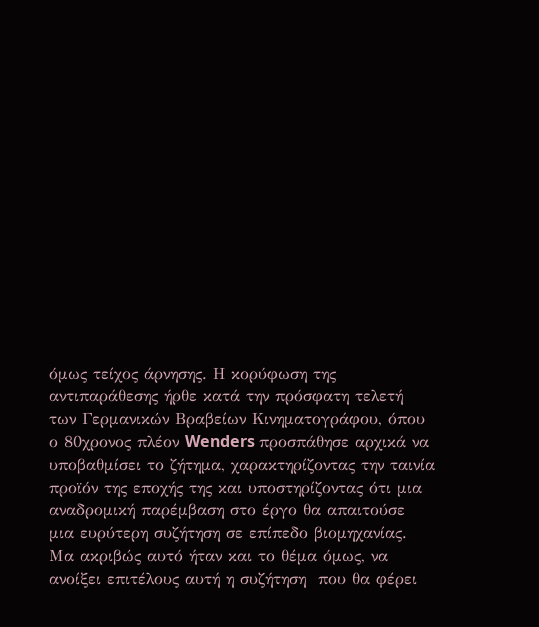όμως τείχος άρνησης. Η κορύφωση της αντιπαράθεσης ήρθε κατά την πρόσφατη τελετή των Γερμανικών Βραβείων Κινηματογράφου, όπου ο 80χρονος πλέον Wenders προσπάθησε αρχικά να υποβαθμίσει το ζήτημα, χαρακτηρίζοντας την ταινία προϊόν της εποχής της και υποστηρίζοντας ότι μια αναδρομική παρέμβαση στο έργο θα απαιτούσε μια ευρύτερη συζήτηση σε επίπεδο βιομηχανίας. Μα ακριβώς αυτό ήταν και το θέμα όμως, να ανοίξει επιτέλους αυτή η συζήτηση  που θα φέρει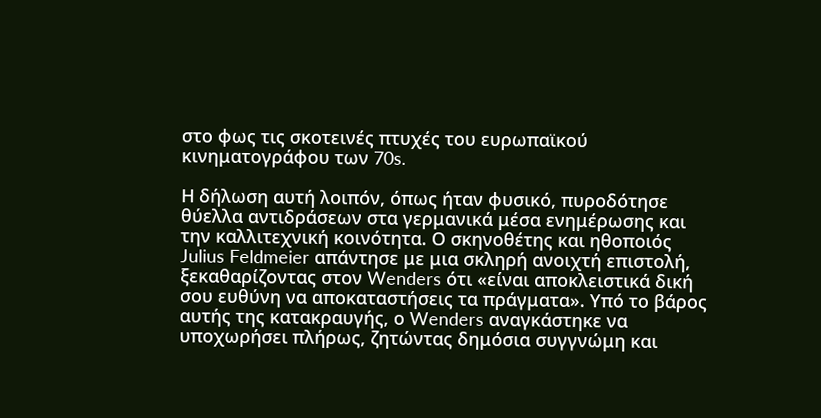στο φως τις σκοτεινές πτυχές του ευρωπαϊκού κινηματογράφου των 70s.

Η δήλωση αυτή λοιπόν, όπως ήταν φυσικό, πυροδότησε θύελλα αντιδράσεων στα γερμανικά μέσα ενημέρωσης και την καλλιτεχνική κοινότητα. Ο σκηνοθέτης και ηθοποιός Julius Feldmeier απάντησε με μια σκληρή ανοιχτή επιστολή, ξεκαθαρίζοντας στον Wenders ότι «είναι αποκλειστικά δική σου ευθύνη να αποκαταστήσεις τα πράγματα». Υπό το βάρος αυτής της κατακραυγής, ο Wenders αναγκάστηκε να υποχωρήσει πλήρως, ζητώντας δημόσια συγγνώμη και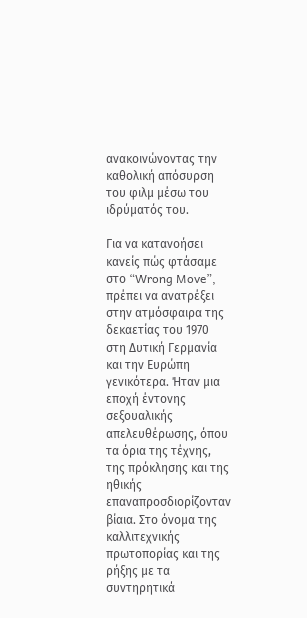ανακοινώνοντας την καθολική απόσυρση του φιλμ μέσω του ιδρύματός του.

Για να κατανοήσει κανείς πώς φτάσαμε στο “Wrong Move”, πρέπει να ανατρέξει στην ατμόσφαιρα της δεκαετίας του 1970 στη Δυτική Γερμανία και την Ευρώπη γενικότερα. Ήταν μια εποχή έντονης σεξουαλικής απελευθέρωσης, όπου τα όρια της τέχνης, της πρόκλησης και της ηθικής επαναπροσδιορίζονταν βίαια. Στο όνομα της καλλιτεχνικής πρωτοπορίας και της ρήξης με τα συντηρητικά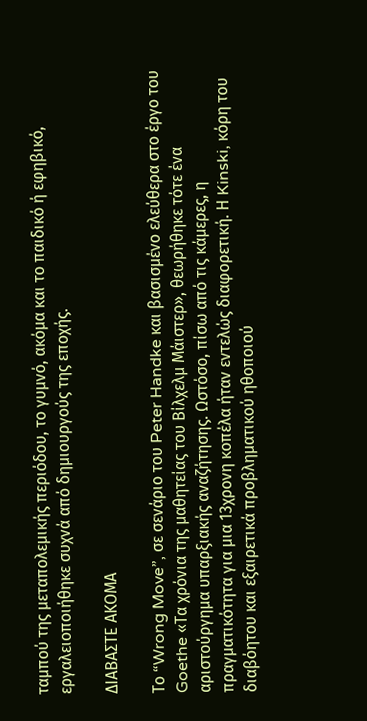ταμπού της μεταπολεμικής περιόδου, το γυμνό, ακόμα και το παιδικό ή εφηβικό, εργαλειοποιήθηκε συχνά από δημιουργούς της εποχής.

ΔΙΑΒΑΣΤΕ ΑΚΟΜΑ

Το “Wrong Move”, σε σενάριο του Peter Handke και βασισμένο ελεύθερα στο έργο του Goethe «Τα χρόνια της μαθητείας του Βίλχελμ Μάιστερ», θεωρήθηκε τότε ένα αριστούργημα υπαρξιακής αναζήτησης. Ωστόσο, πίσω από τις κάμερες, η πραγματικότητα για μια 13χρονη κοπέλα ήταν εντελώς διαφορετική. Η Kinski, κόρη του διαβόητου και εξαιρετικά προβληματικού ηθοποιού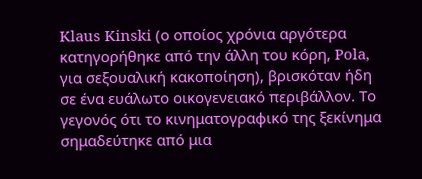Klaus Kinski (ο οποίος χρόνια αργότερα κατηγορήθηκε από την άλλη του κόρη, Pola, για σεξουαλική κακοποίηση), βρισκόταν ήδη σε ένα ευάλωτο οικογενειακό περιβάλλον. Το γεγονός ότι το κινηματογραφικό της ξεκίνημα σημαδεύτηκε από μια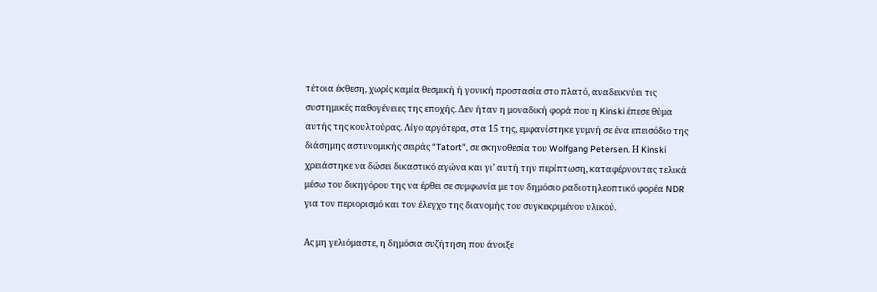τέτοια έκθεση, χωρίς καμία θεσμική ή γονική προστασία στο πλατό, αναδεικνύει τις συστημικές παθογένειες της εποχής. Δεν ήταν η μοναδική φορά που η Kinski έπεσε θύμα αυτής της κουλτούρας. Λίγο αργότερα, στα 15 της, εμφανίστηκε γυμνή σε ένα επεισόδιο της διάσημης αστυνομικής σειράς “Tatort”, σε σκηνοθεσία του Wolfgang Petersen. Η Kinski χρειάστηκε να δώσει δικαστικό αγώνα και γι’ αυτή την περίπτωση, καταφέρνοντας τελικά μέσω του δικηγόρου της να έρθει σε συμφωνία με τον δημόσιο ραδιοτηλεοπτικό φορέα NDR για τον περιορισμό και τον έλεγχο της διανομής του συγκεκριμένου υλικού.

Ας μη γελιόμαστε, η δημόσια συζήτηση που άνοιξε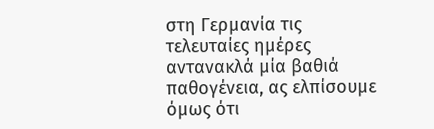στη Γερμανία τις τελευταίες ημέρες αντανακλά μία βαθιά παθογένεια, ας ελπίσουμε όμως ότι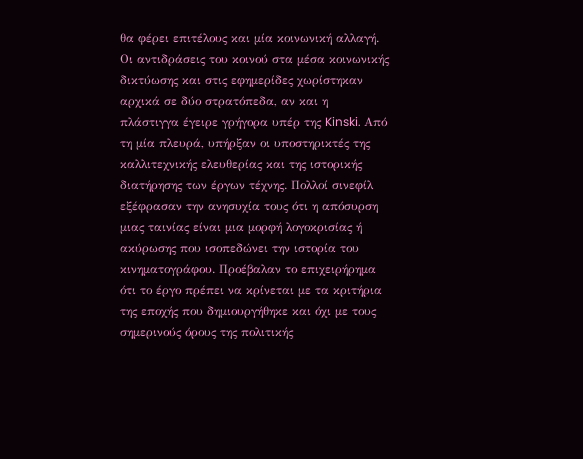θα φέρει επιτέλους και μία κοινωνική αλλαγή. Οι αντιδράσεις του κοινού στα μέσα κοινωνικής δικτύωσης και στις εφημερίδες χωρίστηκαν αρχικά σε δύο στρατόπεδα, αν και η πλάστιγγα έγειρε γρήγορα υπέρ της Kinski. Από τη μία πλευρά, υπήρξαν οι υποστηρικτές της καλλιτεχνικής ελευθερίας και της ιστορικής διατήρησης των έργων τέχνης. Πολλοί σινεφίλ εξέφρασαν την ανησυχία τους ότι η απόσυρση μιας ταινίας είναι μια μορφή λογοκρισίας ή ακύρωσης που ισοπεδώνει την ιστορία του κινηματογράφου. Προέβαλαν το επιχειρήρημα ότι το έργο πρέπει να κρίνεται με τα κριτήρια της εποχής που δημιουργήθηκε και όχι με τους σημερινούς όρους της πολιτικής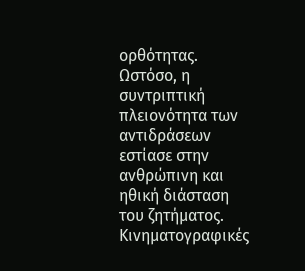ορθότητας. Ωστόσο, η συντριπτική πλειονότητα των αντιδράσεων εστίασε στην ανθρώπινη και ηθική διάσταση του ζητήματος. Κινηματογραφικές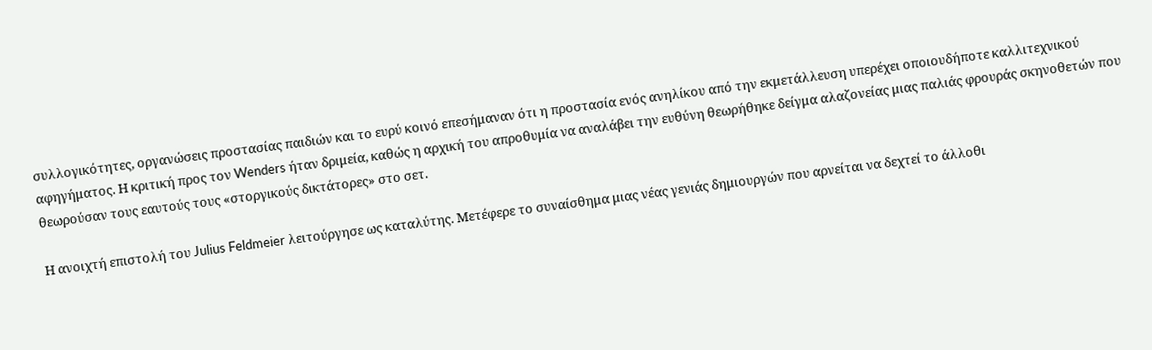συλλογικότητες, οργανώσεις προστασίας παιδιών και το ευρύ κοινό επεσήμαναν ότι η προστασία ενός ανηλίκου από την εκμετάλλευση υπερέχει οποιουδήποτε καλλιτεχνικού αφηγήματος. Η κριτική προς τον Wenders ήταν δριμεία, καθώς η αρχική του απροθυμία να αναλάβει την ευθύνη θεωρήθηκε δείγμα αλαζονείας μιας παλιάς φρουράς σκηνοθετών που θεωρούσαν τους εαυτούς τους «στοργικούς δικτάτορες» στο σετ.

Η ανοιχτή επιστολή του Julius Feldmeier λειτούργησε ως καταλύτης. Μετέφερε το συναίσθημα μιας νέας γενιάς δημιουργών που αρνείται να δεχτεί το άλλοθι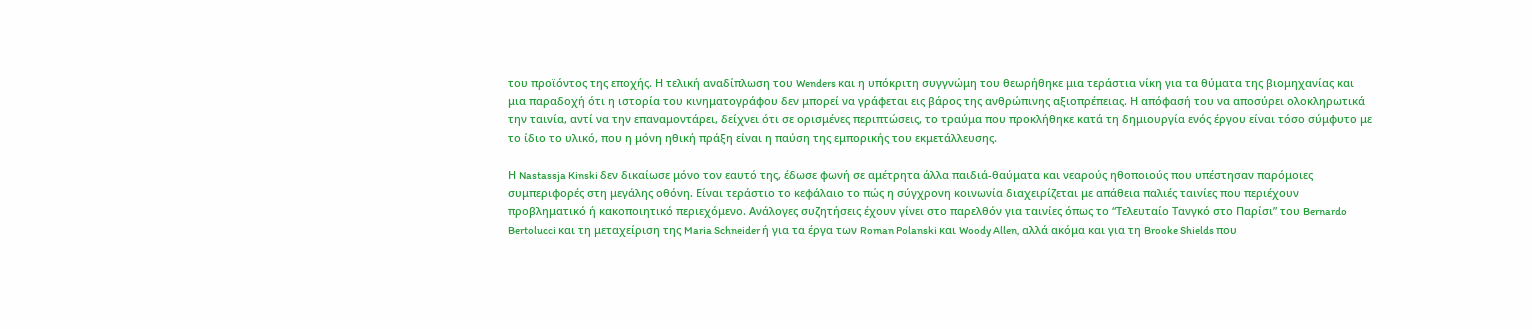του προϊόντος της εποχής. Η τελική αναδίπλωση του Wenders και η υπόκριτη συγγνώμη του θεωρήθηκε μια τεράστια νίκη για τα θύματα της βιομηχανίας και μια παραδοχή ότι η ιστορία του κινηματογράφου δεν μπορεί να γράφεται εις βάρος της ανθρώπινης αξιοπρέπειας. Η απόφασή του να αποσύρει ολοκληρωτικά την ταινία, αντί να την επαναμοντάρει, δείχνει ότι σε ορισμένες περιπτώσεις, το τραύμα που προκλήθηκε κατά τη δημιουργία ενός έργου είναι τόσο σύμφυτο με το ίδιο το υλικό, που η μόνη ηθική πράξη είναι η παύση της εμπορικής του εκμετάλλευσης.

Η Nastassja Kinski δεν δικαίωσε μόνο τον εαυτό της, έδωσε φωνή σε αμέτρητα άλλα παιδιά-θαύματα και νεαρούς ηθοποιούς που υπέστησαν παρόμοιες συμπεριφορές στη μεγάλης οθόνη. Είναι τεράστιο το κεφάλαιο το πώς η σύγχρονη κοινωνία διαχειρίζεται με απάθεια παλιές ταινίες που περιέχουν προβληματικό ή κακοποιητικό περιεχόμενο. Ανάλογες συζητήσεις έχουν γίνει στο παρελθόν για ταινίες όπως το “Τελευταίο Τανγκό στο Παρίσι” του Bernardo Bertolucci και τη μεταχείριση της Maria Schneider ή για τα έργα των Roman Polanski και Woody Allen, αλλά ακόμα και για τη Brooke Shields που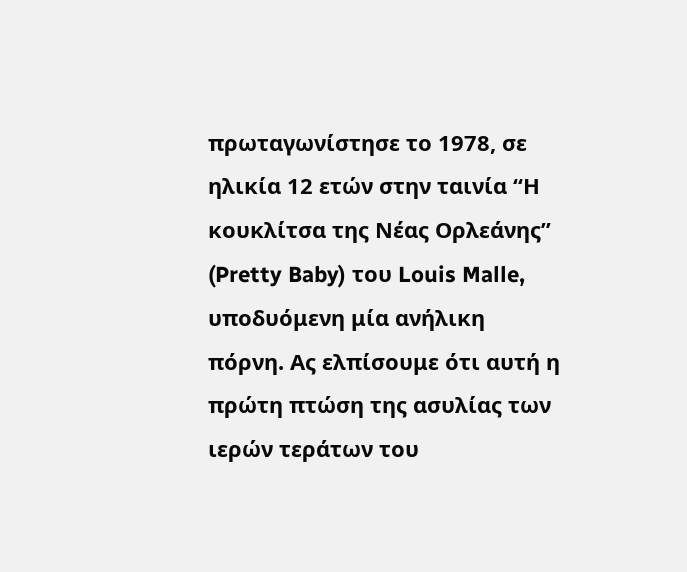πρωταγωνίστησε το 1978, σε ηλικία 12 ετών στην ταινία “Η κουκλίτσα της Νέας Ορλεάνης” (Pretty Baby) του Louis Malle, υποδυόμενη μία ανήλικη πόρνη. Ας ελπίσουμε ότι αυτή η πρώτη πτώση της ασυλίας των ιερών τεράτων του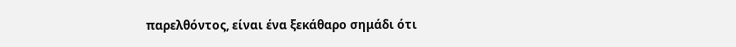παρελθόντος, είναι ένα ξεκάθαρο σημάδι ότι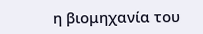η βιομηχανία του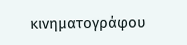κινηματογράφου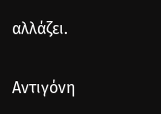αλλάζει.

Αντιγόνη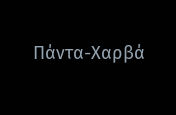Πάντα-Χαρβά